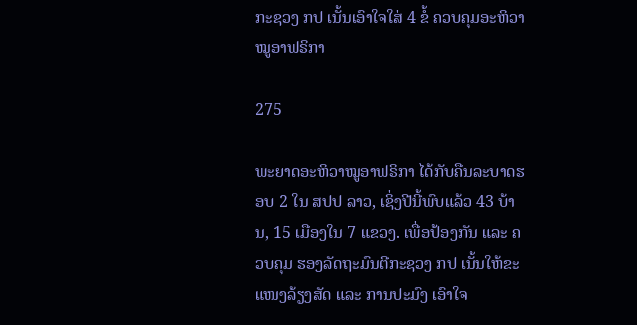ກະຊວງ ກປ ເນັ້ນເອົາໃຈໃສ່ 4 ຂໍ້ ຄວບຄຸມອະຫິວາໝູອາຟຣິກາ

275

ພະຍາດອະຫິວາໝູອາຟຣິກາ ໄດ້ກັບຄືນລະບາດຮອບ 2 ໃນ ສປປ ລາວ, ເຊິ່ງປີນີ້ພົບແລ້ວ 43 ບ້ານ, 15 ເມືອງໃນ 7 ແຂວງ. ເພື່ອປ້ອງກັນ ແລະ ຄວບຄຸມ ຮອງລັດຖະມົນຕີກະຊວງ ກປ ເນັ້ນໃຫ້ຂະແໜງລ້ຽງສັດ ແລະ ການປະມົງ ເອົາໃຈ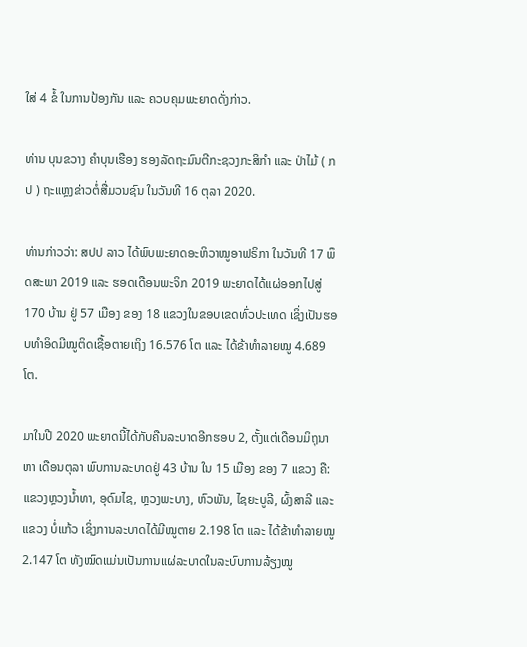ໃສ່ 4 ຂໍ້ ໃນການປ້ອງກັນ ແລະ ຄວບຄຸມພະຍາດດັ່ງກ່າວ.

ທ່ານ ບຸນຂວາງ ຄໍາບຸນເຮືອງ ຮອງລັດຖະມົນຕີກະຊວງກະສິກໍາ ແລະ ປ່າໄມ້ ( ກປ ) ຖະແຫຼງຂ່າວຕໍ່ສື່ມວນຊົນ ໃນວັນທີ 16 ຕຸລາ 2020.

ທ່ານກ່າວວ່າ: ສປປ ລາວ ໄດ້ພົບພະຍາດອະຫິວາໝູອາຟຣິກາ ໃນວັນທີ 17 ພຶດສະພາ 2019 ແລະ ຮອດເດືອນພະຈິກ 2019 ພະຍາດໄດ້ແຜ່ອອກໄປສູ່ 170 ບ້ານ ຢູ່ 57 ເມືອງ ຂອງ 18 ແຂວງໃນຂອບເຂດທົ່ວປະເທດ ເຊິ່ງເປັນຮອບທໍາອິດມີໝູຕິດເຊື້ອຕາຍເຖິງ 16.576 ໂຕ ແລະ ໄດ້ຂ້າທຳລາຍໝູ 4.689 ໂຕ.

ມາໃນປີ 2020 ພະຍາດນີ້ໄດ້ກັບຄືນລະບາດອີກຮອບ 2, ຕັ້ງແຕ່ເດືອນມິຖຸນາ ຫາ ເດືອນຕຸລາ ພົບການລະບາດຢູ່ 43 ບ້ານ ໃນ 15 ເມືອງ ຂອງ 7 ແຂວງ ຄື: ແຂວງຫຼວງນ້ຳທາ, ອຸດົມໄຊ, ຫຼວງພະບາງ, ຫົວພັນ, ໄຊຍະບູລີ, ຜົ້ງສາລີ ແລະ ແຂວງ ບໍ່ແກ້ວ ເຊິ່ງການລະບາດໄດ້ມີໝູຕາຍ 2.198 ໂຕ ແລະ ໄດ້ຂ້າທຳລາຍໝູ 2.147 ໂຕ ທັງໝົດແມ່ນເປັນການແຜ່ລະບາດໃນລະບົບການລ້ຽງໝູ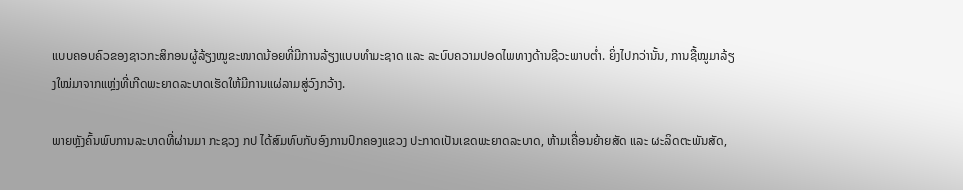ແບບຄອບຄົວຂອງຊາວກະສິກອນຜູ້ລ້ຽງໝູຂະໜາດນ້ອຍທີ່ມີການລ້ຽງແບບທໍາມະຊາດ ແລະ ລະບົບຄວາມປອດໄພທາງດ້ານຊີວະພາບຕໍ່າ. ຍິ່ງໄປກວ່ານັ້ນ, ການຊື້ໝູມາລ້ຽງໃໝ່ມາຈາກແຫຼ່ງທີ່ເກີດພະຍາດລະບາດເຮັດໃຫ້ມີການແຜ່ລາມສູ່ວົງກວ້າງ.

ພາຍຫຼັງຄົ້ນພົບການລະບາດທີ່ຜ່ານມາ ກະຊວງ ກປ ໄດ້ສົມທົບກັບອົງການປົກຄອງແຂວງ ປະກາດເປັນເຂດພະຍາດລະບາດ, ຫ້າມເຄື່ອນຍ້າຍສັດ ແລະ ຜະລິດຕະພັນສັດ,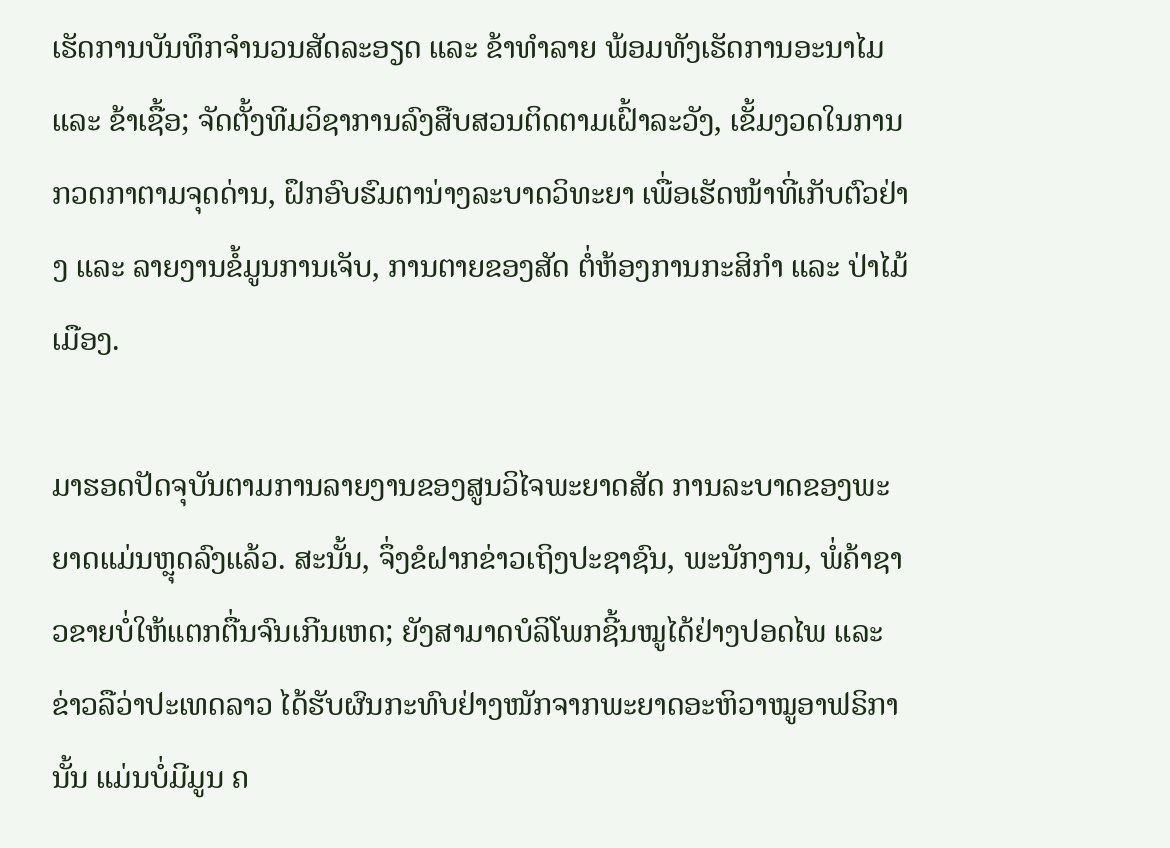ເຮັດການບັນທຶກຈໍານວນສັດລະອຽດ ແລະ ຂ້າທໍາລາຍ ພ້ອມທັງເຮັດການອະນາໄມ ແລະ ຂ້າເຊື້ອ; ຈັດຕັ້ງທີມວິຊາການລົງສືບສວນຕິດຕາມເຝົ້າລະວັງ, ເຂັ້ມງວດໃນການກວດກາຕາມຈຸດດ່ານ, ຝຶກອົບຮົມຕານ່າງລະບາດວິທະຍາ ເພື່ອເຮັດໜ້າທີ່ເກັບຕົວຢ່າງ ແລະ ລາຍງານຂໍ້ມູນການເຈັບ, ການຕາຍຂອງສັດ ຕໍ່ຫ້ອງການກະສິກໍາ ແລະ ປ່າໄມ້ເມືອງ.

ມາຮອດປັດຈຸບັນຕາມການລາຍງານຂອງສູນວິໄຈພະຍາດສັດ ການລະບາດຂອງພະຍາດແມ່ນຫຼຸດລົງແລ້ວ. ສະນັ້ນ, ຈຶ່ງຂໍຝາກຂ່າວເຖິງປະຊາຊົນ, ພະນັກງານ, ພໍ່ຄ້າຊາວຂາຍບໍ່ໃຫ້ແຕກຕື່ນຈົນເກີນເຫດ; ຍັງສາມາດບໍລິໂພກຊີ້ນໝູໄດ້ຢ່າງປອດໄພ ແລະ ຂ່າວລືວ່າປະເທດລາວ ໄດ້ຮັບຜົນກະທົບຢ່າງໜັກຈາກພະຍາດອະຫິວາໝູອາຟຣິການັ້ນ ແມ່ນບໍ່ມີມູນ ຄ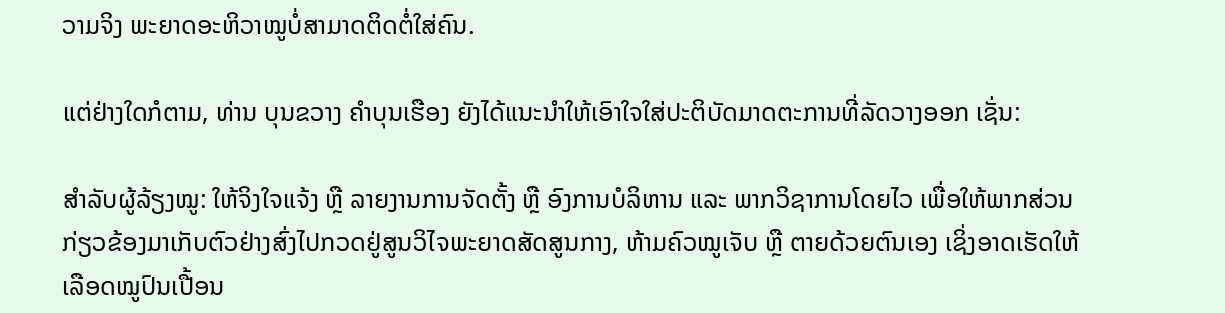ວາມຈິງ ພະຍາດອະຫິວາໝູບໍ່ສາມາດຕິດຕໍ່ໃສ່ຄົນ.

ແຕ່ຢ່າງໃດກໍຕາມ, ທ່ານ ບຸນຂວາງ ຄໍາບຸນເຮືອງ ຍັງໄດ້ແນະນໍາໃຫ້ເອົາໃຈໃສ່ປະຕິບັດມາດຕະການທີ່ລັດວາງອອກ ເຊັ່ນ:

ສໍາລັບຜູ້ລ້ຽງໝູ: ໃຫ້ຈິງໃຈແຈ້ງ ຫຼື ລາຍງານການຈັດຕັ້ງ ຫຼື ອົງການບໍລິຫານ ແລະ ພາກວິຊາການໂດຍໄວ ເພື່ອໃຫ້ພາກສ່ວນກ່ຽວຂ້ອງມາເກັບຕົວຢ່າງສົ່ງໄປກວດຢູ່ສູນວິໄຈພະຍາດສັດສູນກາງ, ຫ້າມຄົວໝູເຈັບ ຫຼື ຕາຍດ້ວຍຕົນເອງ ເຊິ່ງອາດເຮັດໃຫ້ເລືອດໝູປົນເປື້ອນ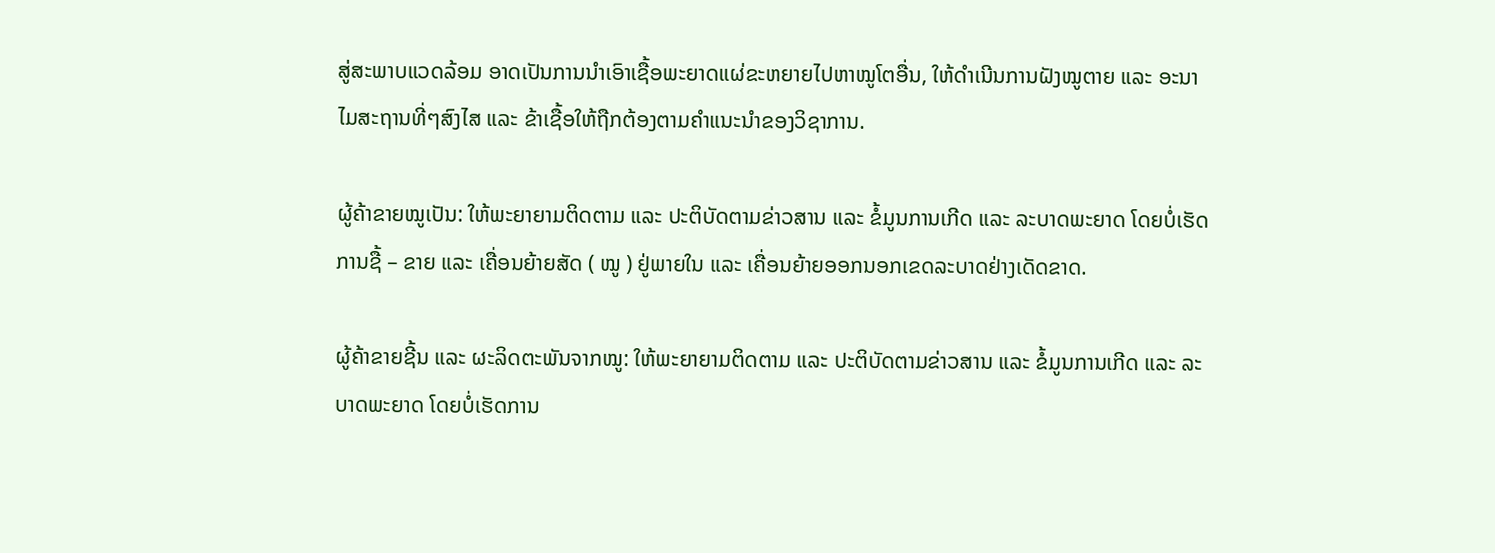ສູ່ສະພາບແວດລ້ອມ ອາດເປັນການນໍາເອົາເຊື້ອພະຍາດແຜ່ຂະຫຍາຍໄປຫາໝູໂຕອື່ນ, ໃຫ້ດໍາເນີນການຝັງໝູຕາຍ ແລະ ອະນາໄມສະຖານທີ່ໆສົງໄສ ແລະ ຂ້າເຊື້ອໃຫ້ຖືກຕ້ອງຕາມຄໍາແນະນໍາຂອງວິຊາການ.

ຜູ້ຄ້າຂາຍໝູເປັນ: ໃຫ້ພະຍາຍາມຕິດຕາມ ແລະ ປະຕິບັດຕາມຂ່າວສານ ແລະ ຂໍ້ມູນການເກີດ ແລະ ລະບາດພະຍາດ ໂດຍບໍ່ເຮັດການຊື້ – ຂາຍ ແລະ ເຄື່ອນຍ້າຍສັດ ( ໝູ ) ຢູ່ພາຍໃນ ແລະ ເຄື່ອນຍ້າຍອອກນອກເຂດລະບາດຢ່າງເດັດຂາດ.

ຜູ້ຄ້າຂາຍຊີ້ນ ແລະ ຜະລິດຕະພັນຈາກໝູ: ໃຫ້ພະຍາຍາມຕິດຕາມ ແລະ ປະຕິບັດຕາມຂ່າວສານ ແລະ ຂໍ້ມູນການເກີດ ແລະ ລະບາດພະຍາດ ໂດຍບໍ່ເຮັດການ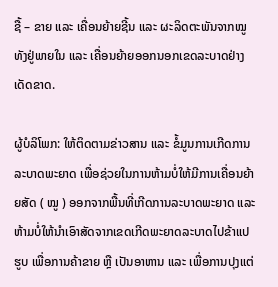ຊື້ – ຂາຍ ແລະ ເຄື່ອນຍ້າຍຊີ້ນ ແລະ ຜະລິດຕະພັນຈາກໝູທັງຢູ່ພາຍໃນ ແລະ ເຄື່ອນຍ້າຍອອກນອກເຂດລະບາດຢ່າງເດັດຂາດ.

ຜູ້ບໍລິໂພກ: ໃຫ້ຕິດຕາມຂ່າວສານ ແລະ ຂໍ້ມູນການເກີດການລະບາດພະຍາດ ເພື່ອຊ່ວຍໃນການຫ້າມບໍ່ໃຫ້ມີການເຄື່ອນຍ້າຍສັດ ( ໝູ ) ອອກຈາກພື້ນທີ່ເກີດການລະບາດພະຍາດ ແລະ ຫ້າມບໍ່ໃຫ້ນໍາເອົາສັດຈາກເຂດເກີດພະຍາດລະບາດໄປຂ້າແປຮູບ ເພື່ອການຄ້າຂາຍ ຫຼື ເປັນອາຫານ ແລະ ເພື່ອການປຸງແຕ່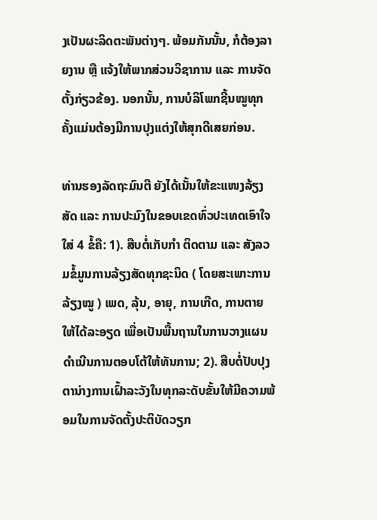ງເປັນຜະລິດຕະພັນຕ່າງໆ. ພ້ອມກັນນັ້ນ, ກໍຕ້ອງລາຍງານ ຫຼື ແຈ້ງໃຫ້ພາກສ່ວນວິຊາການ ແລະ ການຈັດຕັ້ງກ່ຽວຂ້ອງ. ນອກນັ້ນ, ການບໍລິໂພກຊີ້ນໝູທຸກຄັ້ງແມ່ນຕ້ອງມີການປຸງແຕ່ງໃຫ້ສຸກດີເສຍກ່ອນ.

ທ່ານຮອງລັດຖະມົນຕີ ຍັງໄດ້ເນັ້ນໃຫ້ຂະແໜງລ້ຽງສັດ ແລະ ການປະມົງໃນຂອບເຂດທົ່ວປະເທດເອົາໃຈໃສ່ 4 ຂໍ້ຄື: 1). ສືບຕໍ່ເກັບກໍາ ຕິດຕາມ ແລະ ສັງລວມຂໍ້ມູນການລ້ຽງສັດທຸກຊະນິດ ( ໂດຍສະເພາະການລ້ຽງໝູ ) ເພດ, ລຸ້ນ, ອາຍຸ, ການເກີດ, ການຕາຍໃຫ້ໄດ້ລະອຽດ ເພື່ອເປັນພື້ນຖານໃນການວາງແຜນດໍາເນີນການຕອບໂຕ້ໃຫ້ທັນການ; 2). ສືບຕໍ່ປັບປຸງຕານ່າງການເຝົ້າລະວັງໃນທຸກລະດັບຂັ້ນໃຫ້ມີຄວາມພ້ອມໃນການຈັດຕັ້ງປະຕິບັດວຽກ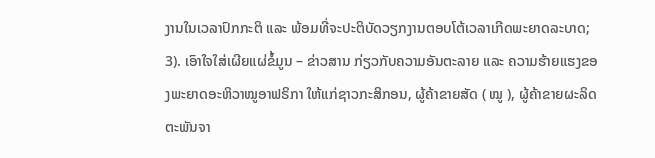ງານໃນເວລາປົກກະຕິ ແລະ ພ້ອມທີ່ຈະປະຕິບັດວຽກງານຕອບໂຕ້ເວລາເກີດພະຍາດລະບາດ; 3). ເອົາໃຈໃສ່ເຜີຍແຜ່ຂໍ້ມູນ – ຂ່າວສານ ກ່ຽວກັບຄວາມອັນຕະລາຍ ແລະ ຄວາມຮ້າຍແຮງຂອງພະຍາດອະຫິວາໝູອາຟຣິກາ ໃຫ້ແກ່ຊາວກະສິກອນ, ຜູ້ຄ້າຂາຍສັດ ( ໝູ ), ຜູ້ຄ້າຂາຍຜະລິດຕະພັນຈາ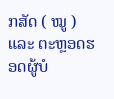ກສັດ ( ໝູ ) ແລະ ຕະຫຼອດຮອດຜູ້ບໍ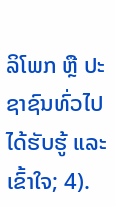ລິໂພກ ຫຼື ປະຊາຊົນທົ່ວໄປໄດ້ຮັບຮູ້ ແລະ ເຂົ້າໃຈ; 4).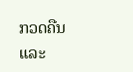ກວດຄືນ ແລະ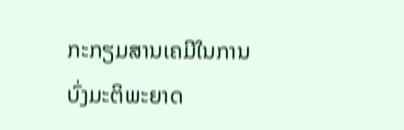ກະກຽມສານເຄມີໃນການບົ່ງມະຕິພະຍາດ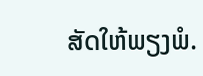ສັດໃຫ້ພຽງພໍ.